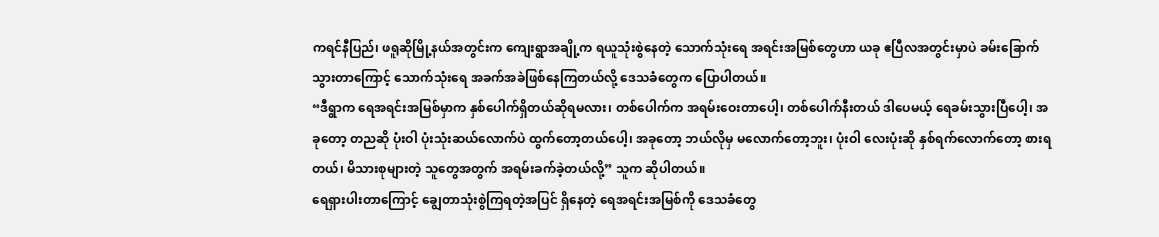ကရင်နီပြည်၊ ဖရူဆိုမြို့နယ်အတွင်းက ကျေးရွာအချို့က ရယူသုံးစွဲနေတဲ့ သောက်သုံးရေ အရင်းအမြစ်တွေဟာ ယခု ဧပြီလအတွင်းမှာပဲ ခမ်းခြောက်သွားတာကြောင့် သောက်သုံးရေ အခက်အခဲဖြစ်နေကြတယ်လို့ ဒေသခံတွေက ပြောပါတယ်။
“ဒီရွာက ရေအရင်းအမြစ်မှာက နှစ်ပေါက်ရှိတယ်ဆိုရမလား၊ တစ်ပေါက်က အရမ်းဝေးတာပေါ့၊ တစ်ပေါက်နီးတယ် ဒါပေမယ့် ရေခမ်းသွားပြီပေါ့၊ အခုတော့ တညဆို ပုံးဝါ ပုံးသုံးဆယ်လောက်ပဲ ထွက်တော့တယ်ပေါ့၊ အခုတော့ ဘယ်လိုမှ မလောက်တော့ဘူး၊ ပုံးဝါ လေးပုံးဆို နှစ်ရက်လောက်တော့ စားရတယ်၊ မိသားစုများတဲ့ သူတွေအတွက် အရမ်းခက်ခဲ့တယ်လို့” သူက ဆိုပါတယ်။
ရေရှားပါးတာကြောင့် ချွေတာသုံးစွဲကြရတဲ့အပြင် ရှိနေတဲ့ ရေအရင်းအမြစ်ကို ဒေသခံတွေ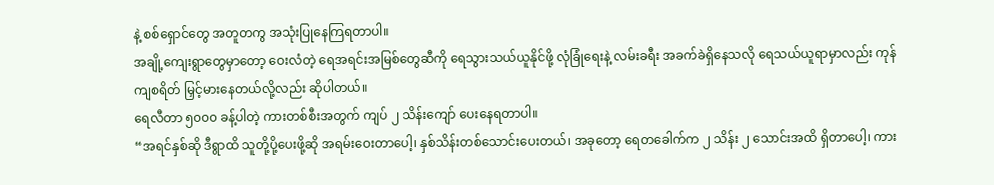နဲ့ စစ်ရှောင်တွေ အတူတကွ အသုံးပြုနေကြရတာပါ။
အချို့ကျေးရွာတွေမှာတော့ ဝေးလံတဲ့ ရေအရင်းအမြစ်တွေဆီကို ရေသွားသယ်ယူနိုင်ဖို့ လုံခြုံရေးနဲ့ လမ်းခရီး အခက်ခဲရှိနေသလို ရေသယ်ယူရာမှာလည်း ကုန်ကျစရိတ် မြှင့်မားနေတယ်လို့လည်း ဆိုပါတယ်။
ရေလီတာ ၅၀၀၀ ခန့်ပါတဲ့ ကားတစ်စီးအတွက် ကျပ် ၂ သိန်းကျော် ပေးနေရတာပါ။
“အရင်နှစ်ဆို ဒီရွာထိ သူတို့ပို့ပေးဖို့ဆို အရမ်းဝေးတာပေါ့၊ နှစ်သိန်းတစ်သောင်းပေးတယ်၊ အခုတော့ ရေတခေါက်က ၂ သိန်း ၂ သောင်းအထိ ရှိတာပေါ့၊ ကား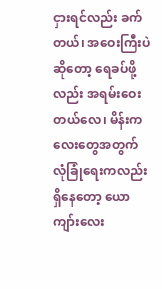ငှားရင်လည်း ခက်တယ်၊ အဝေးကြီးပဲဆိုတော့ ရေခပ်ဖို့လည်း အရမ်းဝေးတယ်လေ၊ မိန်းကလေးတွေအတွက် လုံခြုံရေးကလည်း ရှိနေတော့ ယောကျာ်းလေး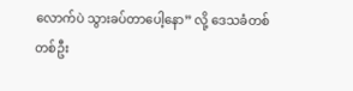လောက်ပဲ သွားခပ်တာပေါ့နော” လို့ ဒေသခံတစ်တစ်ဦး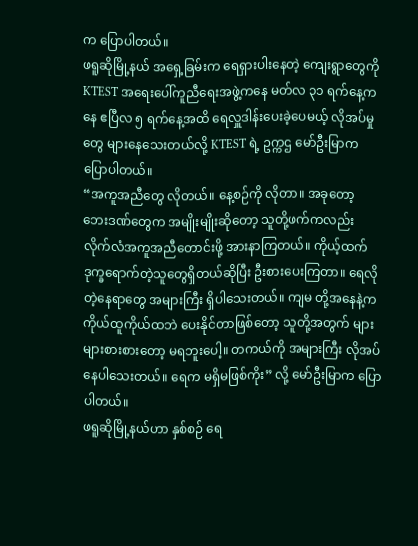က ပြောပါတယ်။
ဖရူဆိုမြို့နယ် အရှေ့ခြမ်းက ရေရှားပါးနေတဲ့ ကျေးရွာတွေကို KTEST အရေးပေါ်ကူညီရေးအဖွဲ့ကနေ မတ်လ ၃၁ ရက်နေ့ကနေ ဧပြီလ ၅ ရက်နေ့အထိ ရေလှူဒါန်းပေးခဲ့ပေမယ့် လိုအပ်မှုတွေ များနေသေးတယ်လို့ KTEST ရဲ့ ဥက္ကဌ မော်ဦးမြာက ပြောပါတယ်။
“အကူအညီတွေ လိုတယ်။ နေ့စဉ်ကို လိုတာ။ အခုတော့ ဘေးဒဏ်တွေက အမျိုးမျိုးဆိုတော့ သူတို့ဖက်ကလည်း လိုက်လံအကူအညီတောင်းဖို့ အားနာကြတယ်။ ကိုယ့်ထက် ဒုက္ခရောက်တဲ့သူတွေရှိတယ်ဆိုပြီး ဦးစားပေးကြတာ။ ရေလိုတဲ့နေရာတွေ အများကြီး ရှိပါသေးတယ်။ ကျမ တို့အနေနဲ့က ကိုယ်ထူကိုယ်ထဘဲ ပေးနိုင်တာဖြစ်တော့ သူတို့အတွက် များများစားစားတော့ မရဘူးပေါ့။ တကယ်ကို အများကြီး လိုအပ်နေပါသေးတယ်။ ရေက မရှိမဖြစ်ကိုး” လို့ မော်ဦးမြာက ပြောပါတယ်။
ဖရူဆိုမြို့နယ်ဟာ နှစ်စဉ် ရေ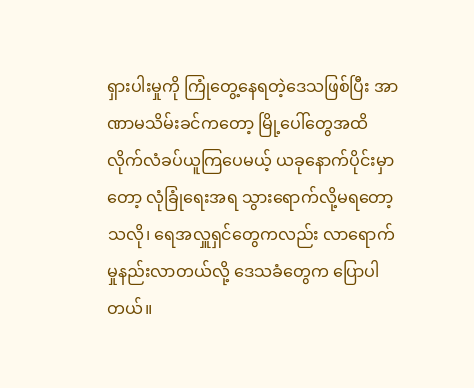ရှားပါးမှုကို ကြုံတွေ့နေရတဲ့ဒေသဖြစ်ပြီး အာဏာမသိမ်းခင်ကတော့ မြို့ပေါ်တွေအထိ လိုက်လံခပ်ယူကြပေမယ့် ယခုနောက်ပိုင်းမှာတော့ လုံခြုံရေးအရ သွားရောက်လို့မရတော့သလို၊ ရေအလှူရှင်တွေကလည်း လာရောက်မှုနည်းလာတယ်လို့ ဒေသခံတွေက ပြောပါတယ်။